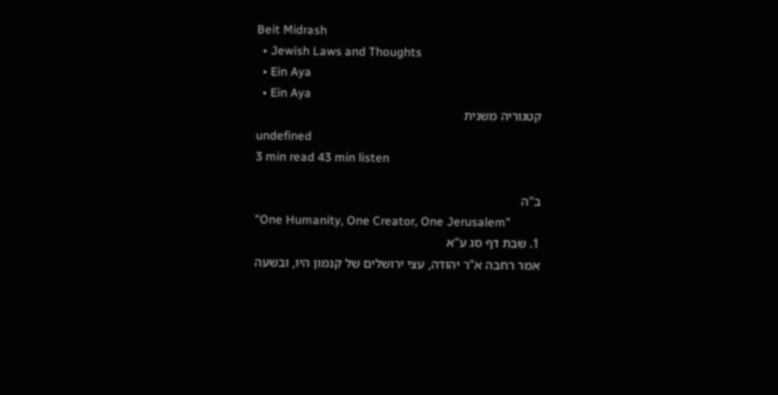Beit Midrash
  • Jewish Laws and Thoughts
  • Ein Aya
  • Ein Aya
קטגוריה משנית
undefined
3 min read 43 min listen

ב"ה
"One Humanity, One Creator, One Jerusalem"
1. שבת דף סג ע"א
אמר רחבה א"ר יהודה, עצי ירושלים של קנמון היו, ובשעה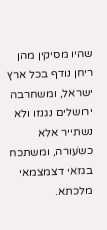שהיו מסיקין מהן ריחן נודף בכל ארץ ישראל, ומשחרבה ירושלים נגנזו ולא נשתייר אלא כשֹעורה, ומשתכח בגזאי דצמצמאי מלכתא.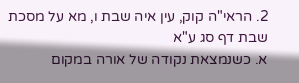2. הראי"ה קוק, עין איה שבת ו, מא על מסכת שבת דף סג ע"א
א. כשנמצאת נקודה של אורה במקום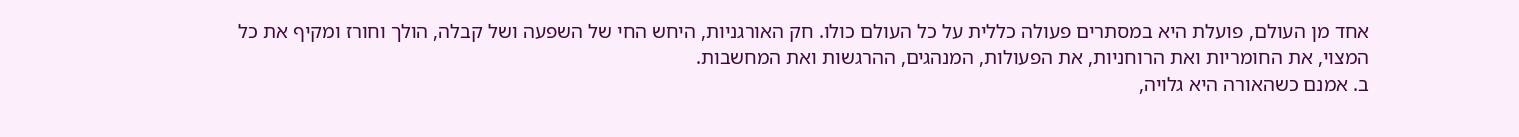אחד מן העולם, פועלת היא במסתרים פעולה כללית על כל העולם כולו. חק האורגניות, היחש החי של השפעה ושל קבלה, הולך וחורז ומקיף את כל המצוי, את החומריות ואת הרוחניות, את הפעולות, המנהגים, ההרגשות ואת המחשבות.
ב. אמנם כשהאורה היא גלויה,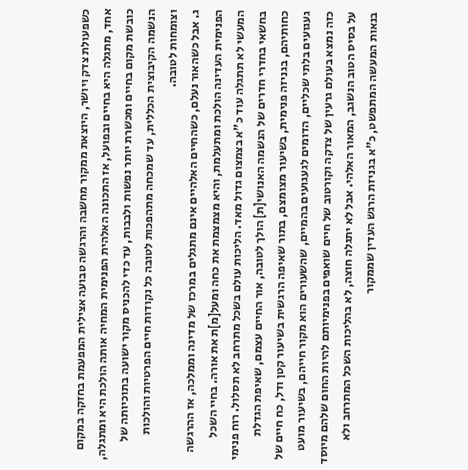כשפעולת צדק ויושר, היוצאת ממקור מחשבה והרגשה טבועה אצילית המפעמת בחזקה במקום אחד, מתגלה היא בחיים ובפועל, אז התכונה האלהית הפנימית המחיה אותה הולכת היא ומתגלה, כובשת מקום בחיים ומכשרת יותר נפשות ולבבות, עד כדי להכניס מקור ישועה בתוכיותה של הנשמה הקיבוצית הכללית, עד שמכחה מתהפכות לטובה כל נקודות חיים הפרטיות והולכות וצומחות לטובה.
ג. אבל כשהאור נעלם, כשהחיים האלהיים אינם מתגלים במרכז של מדינה וממלכה, אז ההרגשה הפנימית העדינה הולכת ומתעלמת, והיא מצמצמת את כחה ומעל[מ]ת את אורה. בחיי השכל המעשי לא תתגלה עוד כ"א בצמצום גדול מאד. הליכות עולם בשכל מתרחב לא תסלול. רוח פנימי בחשאי בחדרי חדרים של הנשמה האנושי[ת] הולך לטובה, אור החיים עצמם, שאיפת הגדלת כחותיהם, בגניזה פנימית, בשיעור מצומצם, בתור שאיפה הרגשית בשיעור קטן ודל, כח חיים של געגועים בלתי שכליים, הדומים לגעגועים בהמיים, שהשעורים הוא מקור חייהם, בשיעור מועט כזה נמצא בעולם גרעין של צדקה וקורטוב של חיים שואפים בפנימיותם להיות החום שלהם מיוסד על בסיס הטוב הנשגב, המאור האלהי. אבל לא יתגלה חוצה, לא בהליכות השכל המתרחב ולא בנאות המעשה המתפשט, כ"א בגניזת הרגש העדין שממקור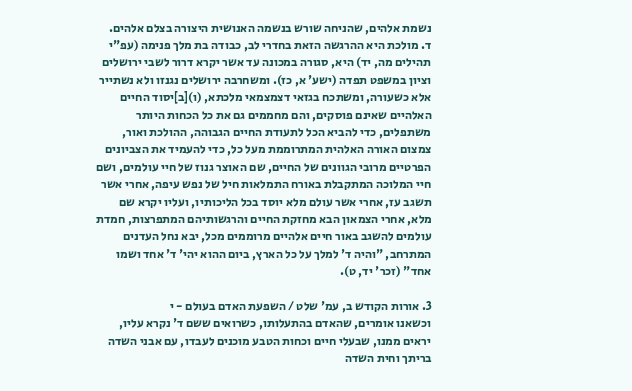נשמת אלהים, שהניחה שורש בנשמה האנושית היצורה בצלם אלהים.
ד. מולכת היא ההרגשה הזאת בחדרי לב, כבודה בת מלך פנימה (עפ"י תהילים מה, יד) היא, סגורה במכונה עד אשר יקרא דרור לשבי ירושלים וציון במשפט תפדה (ישע' א, כז). ומשחרבה ירושלים נגנזו ולא נשתייר אלא כשעורה, ומשתכח בגזאי דצמצמאי מלכתא, (ו)[ב]יסוד החיים האלהיים שאינם פוסקים, והם מחממים גם את כל הכחות היותר משתפלים, כדי להביא הכל לתעודת החיים הגבוהה, ההולכת ואור, צמצום האורה האלהית המתרוממת מעל כל, כדי להעמיד את הצביונים הפרטיים מרובי הגוונים של החיים, שם האוצר גנוז של חיי עולמים, ושם חיי המלוכה המתקבלת באורח התמלאות חיל של נפש עיפה, אחרי אשר תשגב עז, אחרי אשר עולם מלא יוסד בכל הליכותיו, ועליו יקרא שם מלא, אחרי הצמאון הבא מחזקת החיים והרגשותיהם המתפרצות, חמדת עולמים להשגב באור חיים אלהיים מרוממים מכל, יבא נחל העדנים המתרחב, "והיה ד' למלך על כל הארץ, ביום ההוא יהי' ד' אחד ושמו אחד" (זכר' יד, ט).

3. אורות הקודש ב, עמ' שלט / השפעת האדם בעולם - י
וכשאנו אומרים, שהאדם בהתעלותו, כשרואים ששם ד' נקרא עליו, יראים ממנו, שבעלי חיים וכחות הטבע מוכנים לעבדו, עם אבני השדה בריתך וחית השדה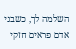השלמה לך, כשבני אדם פראים חזקי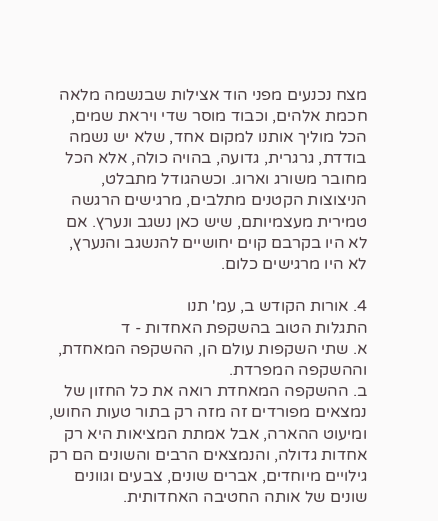מצח נכנעים מפני הוד אצילות שבנשמה מלאה חכמת אלהים, וכבוד מוסר שדי ויראת שמים, הכל מוליך אותנו למקום אחד, שלא יש נשמה בודדת, גרגרית, גדועה, בהויה כולה, אלא הכל מחובר משורג וארוג. וכשהגודל מתבלט, הניצוצות הקטנים מתלבים, מרגישים הרגשה טמירית מעצמיותם, שיש כאן נשגב ונערץ. אם לא היו בקרבם קוים יחושיים להנשגב והנערץ, לא היו מרגישים כלום.

4. אורות הקודש ב, עמ' תנו
התגלות הטוב בהשקפת האחדות - ד
א. שתי השקפות עולם הן, ההשקפה המאחדת, וההשקפה המפרדת.
ב. ההשקפה המאחדת רואה את כל החזון של נמצאים מפורדים זה מזה רק בתור טעות החוש, ומיעוט ההארה, אבל אמתת המציאות היא רק אחדות גדולה, והנמצאים הרבים והשונים הם רק גילויים מיוחדים, אברים שונים, צבעים וגוונים שונים של אותה החטיבה האחדותית.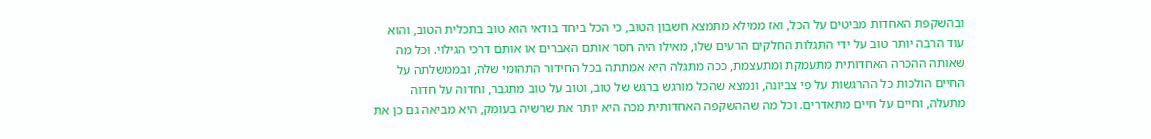ובהשקפת האחדות מביטים על הכל, ואז ממילא מתמצא חשבון הטוב, כי הכל ביחד בודאי הוא טוב בתכלית הטוב, והוא עוד הרבה יותר טוב על ידי התגלות החלקים הרעים שלו, מאילו היה חסר אותם האברים או אותם דרכי הגילוי. וכל מה שאותה ההכרה האחדותית מתעמקת ומתעצמת, ככה מתגלה היא אמתתה בכל החידור התהומי שלה, ובממשלתה על החיים הולכות כל ההרגשות על פי צביונה, ונמצא שהכל מורגש ברגש של טוב, וטוב על טוב מתגבר, וחדוה על חדוה מתעלה, וחיים על חיים מתאדרים. וכל מה שההשקפה האחדותית מכה היא יותר את שרשיה בעומק, היא מביאה גם כן את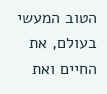הטוב המעשי בעולם, את החיים ואת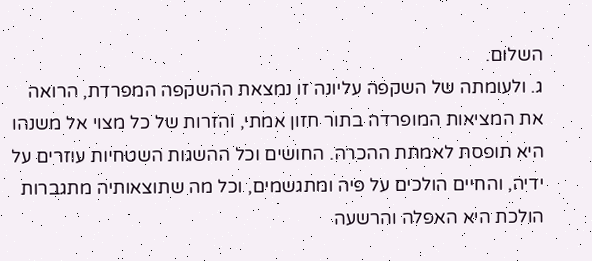השלום.
ג. ולעומתה של השקפה עליונה זו נמצאת ההשקפה המפרדת, הרואה את המציאות המופרדה בתור חזון אמתי, והזרות של כל מצוי אל משנהו היא תופסת לאמתת ההכרה. החושים וכל ההשגות השטחיות עוזרים על ידיה, והחיים הולכים על פיה ומתגשמים, וכל מה שתוצאותיה מתגברות הולכת היא האפלה והרשעה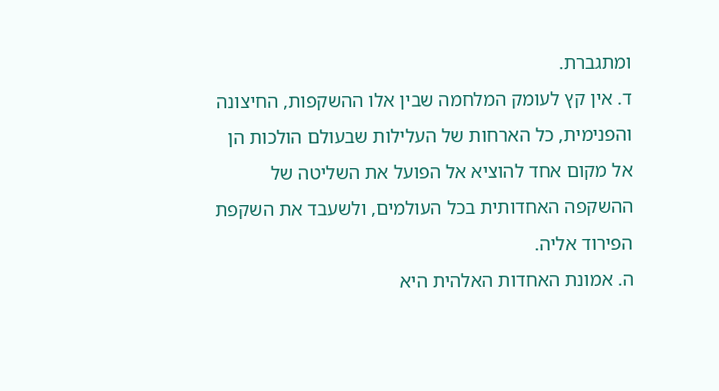ומתגברת.
ד. אין קץ לעומק המלחמה שבין אלו ההשקפות, החיצונה והפנימית, כל הארחות של העלילות שבעולם הולכות הן אל מקום אחד להוציא אל הפועל את השליטה של ההשקפה האחדותית בכל העולמים, ולשעבד את השקפת הפירוד אליה.
ה. אמונת האחדות האלהית היא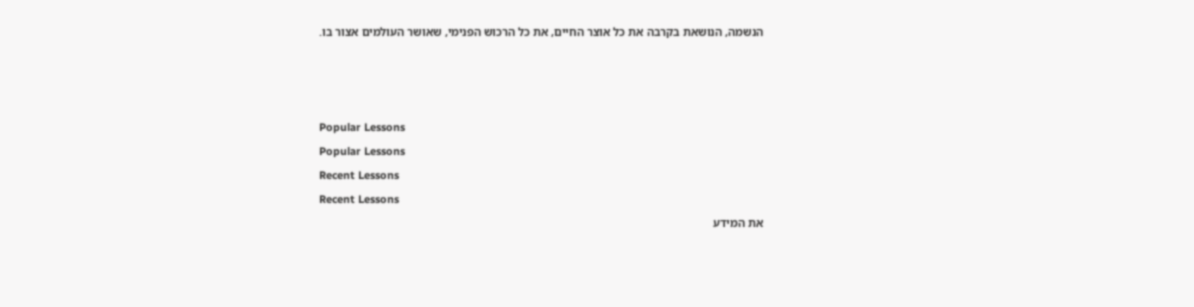הנשמה, הנושאת בקרבה את כל אוצר החיים, את כל הרכוש הפנימי, שאושר העולמים אצור בו.



Popular Lessons
Popular Lessons
Recent Lessons
Recent Lessons
את המידע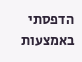הדפסתי באמצעות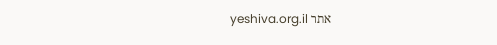אתר yeshiva.org.il